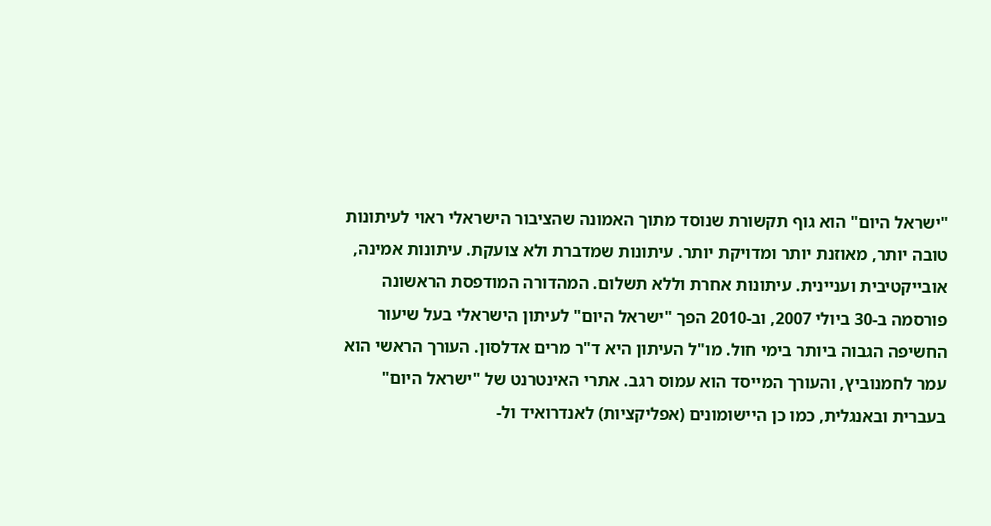"ישראל היום" הוא גוף תקשורת שנוסד מתוך האמונה שהציבור הישראלי ראוי לעיתונות טובה יותר, מאוזנת יותר ומדויקת יותר. עיתונות שמדברת ולא צועקת. עיתונות אמינה, אובייקטיבית ועניינית. עיתונות אחרת וללא תשלום. המהדורה המודפסת הראשונה פורסמה ב-30 ביולי 2007, וב-2010 הפך "ישראל היום" לעיתון הישראלי בעל שיעור החשיפה הגבוה ביותר בימי חול. מו"ל העיתון היא ד"ר מרים אדלסון. העורך הראשי הוא עמר לחמנוביץ, והעורך המייסד הוא עמוס רגב. אתרי האינטרנט של "ישראל היום" בעברית ובאנגלית, כמו כן היישומונים (אפליקציות) לאנדרואיד ול-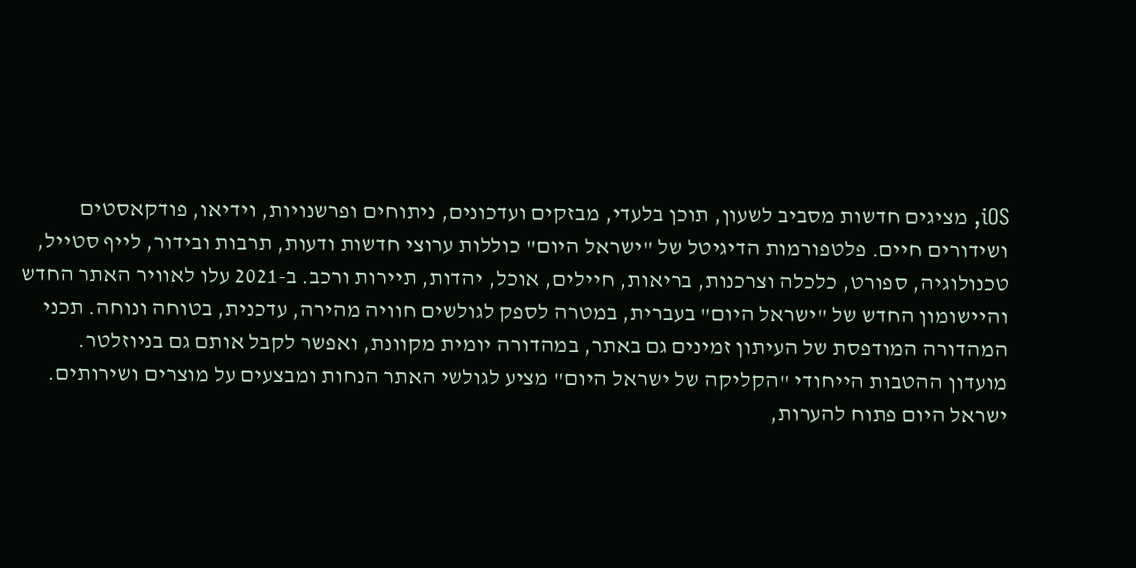iOS, מציגים חדשות מסביב לשעון, תוכן בלעדי, מבזקים ועדכונים, ניתוחים ופרשנויות, וידיאו, פודקאסטים ושידורים חיים. פלטפורמות הדיגיטל של "ישראל היום" כוללות ערוצי חדשות ודעות, תרבות ובידור, לייף סטייל, טכנולוגיה, ספורט, כלכלה וצרכנות, בריאות, חיילים, אוכל, יהדות, תיירות ורכב. ב-2021 עלו לאוויר האתר החדש והיישומון החדש של "ישראל היום" בעברית, במטרה לספק לגולשים חוויה מהירה, עדכנית, בטוחה ונוחה. תכני המהדורה המודפסת של העיתון זמינים גם באתר, במהדורה יומית מקוונת, ואפשר לקבל אותם גם בניוזלטר. מועדון ההטבות הייחודי "הקליקה של ישראל היום" מציע לגולשי האתר הנחות ומבצעים על מוצרים ושירותים. ישראל היום פתוח להערות,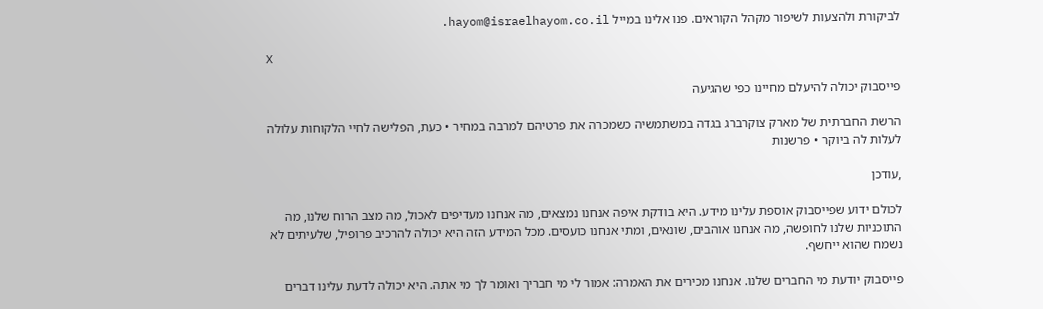לביקורת ולהצעות לשיפור מקהל הקוראים. פנו אלינו במייל hayom@israelhayom.co.il.

X

פייסבוק יכולה להיעלם מחיינו כפי שהגיעה

הרשת החברתית של מארק צוקרברג בגדה במשתמשיה כשמכרה את פרטיהם למרבה במחיר • כעת, הפלישה לחיי הלקוחות עלולה לעלות לה ביוקר • פרשנות

,עודכן

לכולם ידוע שפייסבוק אוספת עלינו מידע. היא בודקת איפה אנחנו נמצאים, מה אנחנו מעדיפים לאכול, מה מצב הרוח שלנו, מה התוכניות שלנו לחופשה, מה אנחנו אוהבים, שונאים, ומתי אנחנו כועסים. מכל המידע הזה היא יכולה להרכיב פרופיל, שלעיתים לא נשמח שהוא ייחשף.

פייסבוק יודעת מי החברים שלנו. אנחנו מכירים את האמרה: אמור לי מי חבריך ואומר לך מי אתה. היא יכולה לדעת עלינו דברים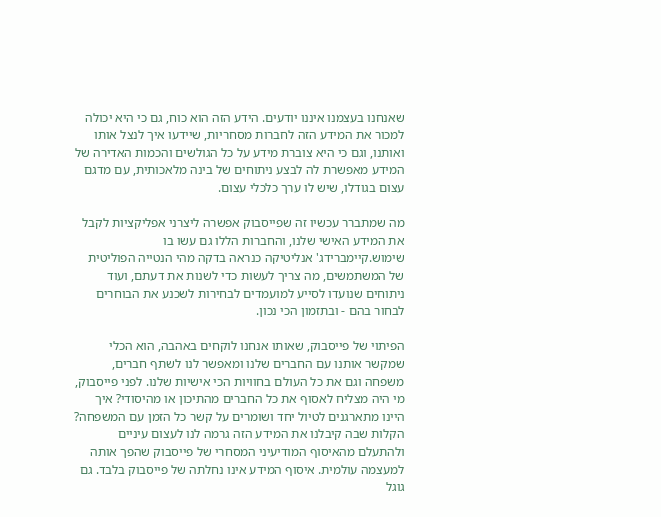שאנחנו בעצמנו איננו יודעים. הידע הזה הוא כוח, גם כי היא יכולה למכור את המידע הזה לחברות מסחריות, שיידעו איך לנצל אותו ואותנו, וגם כי היא צוברת מידע על כל הגולשים והכמות האדירה של המידע מאפשרת לה לבצע ניתוחים של בינה מלאכותית, עם מדגם עצום בגודלו, שיש לו ערך כלכלי עצום.

מה שמתברר עכשיו זה שפייסבוק אפשרה ליצרני אפליקציות לקבל את המידע האישי שלנו, והחברות הללו גם עשו בו שימוש.קיימברידג' אנליטיקה כנראה בדקה מהי הנטייה הפוליטית של המשתמשים, מה צריך לעשות כדי לשנות את דעתם, ועוד ניתוחים שנועדו לסייע למועמדים לבחירות לשכנע את הבוחרים לבחור בהם - ובתזמון הכי נכון.

הפיתוי של פייסבוק, שאותו אנחנו לוקחים באהבה, הוא הכלי שמקשר אותנו עם החברים שלנו ומאפשר לנו לשתף חברים, משפחה וגם את כל העולם בחוויות הכי אישיות שלנו. לפני פייסבוק, מי היה מצליח לאסוף את כל החברים מהתיכון או מהיסודי? איך היינו מתארגנים לטיול יחד ושומרים על קשר כל הזמן עם המשפחה? הקלות שבה קיבלנו את המידע הזה גרמה לנו לעצום עיניים ולהתעלם מהאיסוף המודיעיני המסחרי של פייסבוק שהפך אותה למעצמה עולמית. איסוף המידע אינו נחלתה של פייסבוק בלבד. גם גוגל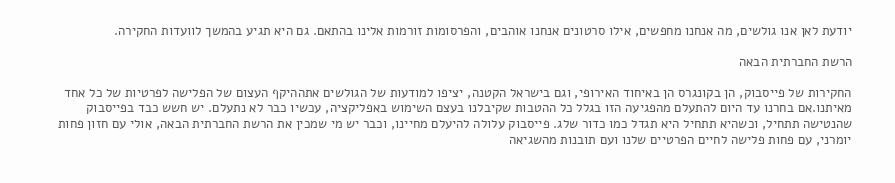יודעת לאן אנו גולשים, מה אנחנו מחפשים, אילו סרטונים אנחנו אוהבים, והפרסומות זורמות אלינו בהתאם. גם היא תגיע בהמשך לוועדות החקירה.

הרשת החברתית הבאה

החקירות של פייסבוק, הן בקונגרס הן באיחוד האירופי, וגם בישראל הקטנה, יציפו למודעות של הגולשים אתההיקף העצום של הפלישה לפרטיות של כל אחד מאיתנו.אם בחרנו עד היום להתעלם מהפגיעה הזו בגלל כל ההטבות שקיבלנו בעצם השימוש באפליקציה, עכשיו כבר לא נתעלם. יש חשש כבד בפייסבוק שהנטישה תתחיל, וכשהיא תתחיל היא תגדל כמו כדור שלג. פייסבוק עלולה להיעלם מחיינו, וכבר יש מי שמכין את הרשת החברתית הבאה, אולי עם חזון פחות יומרני, עם פחות פלישה לחיים הפרטיים שלנו ועם תובנות מהשגיאה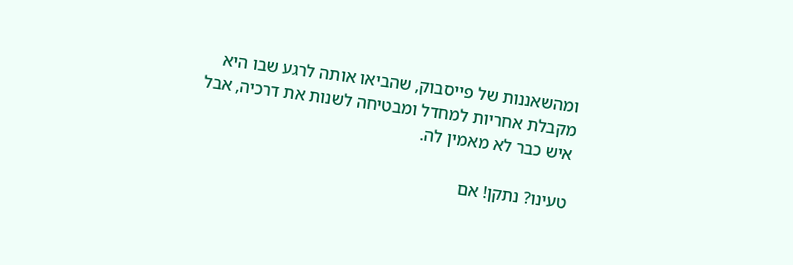ומהשאננות של פייסבוק, שהביאו אותה לרגע שבו היא מקבלת אחריות למחדל ומבטיחה לשנות את דרכיה, אבל איש כבר לא מאמין לה.

טעינו? נתקן! אם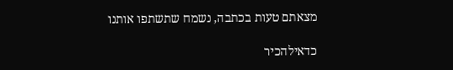מצאתם טעות בכתבה, נשמח שתשתפו אותנו

כדאילהכיר